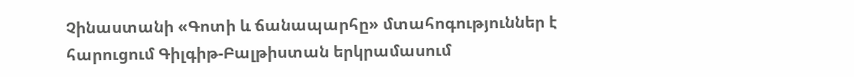Չինաստանի «Գոտի և ճանապարհը» մտահոգություններ է հարուցում Գիլգիթ-Բալթիստան երկրամասում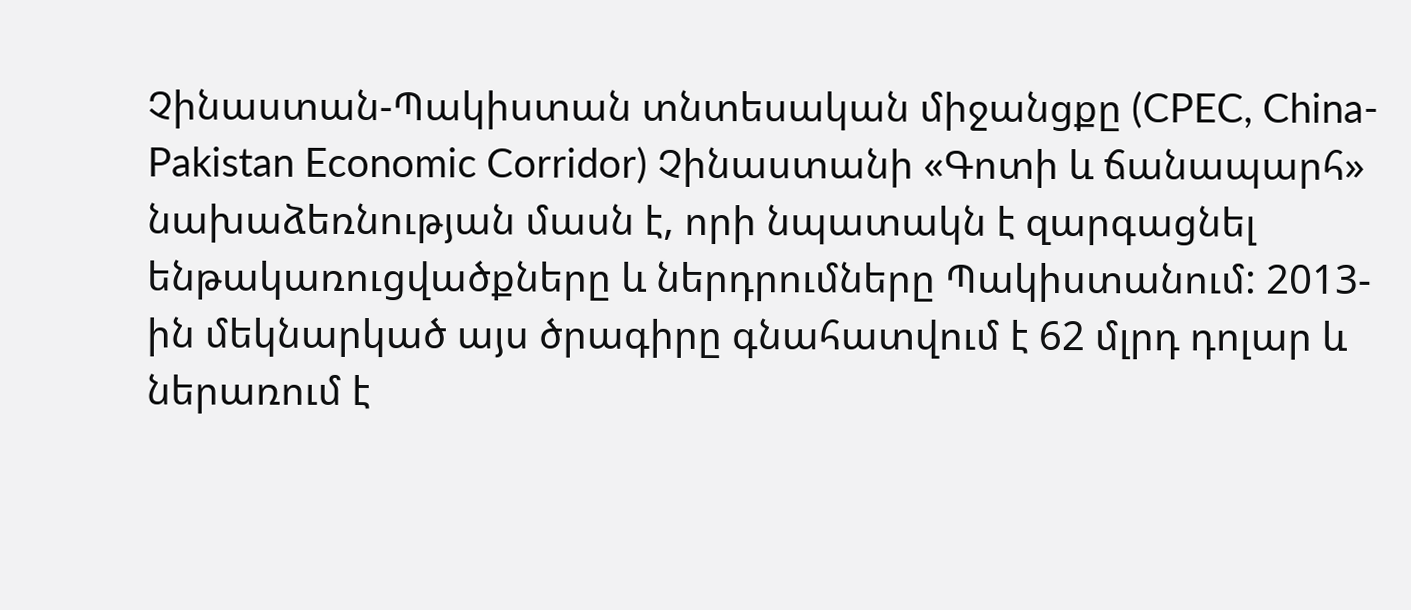Չինաստան-Պակիստան տնտեսական միջանցքը (CPEC, China-Pakistan Economic Corridor) Չինաստանի «Գոտի և ճանապարհ» նախաձեռնության մասն է, որի նպատակն է զարգացնել ենթակառուցվածքները և ներդրումները Պակիստանում: 2013-ին մեկնարկած այս ծրագիրը գնահատվում է 62 մլրդ դոլար և ներառում է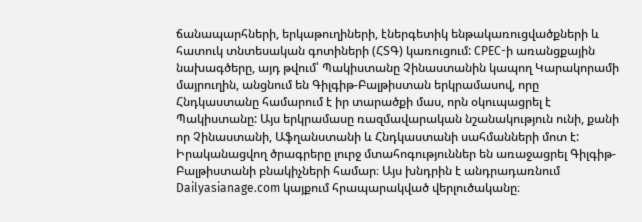ճանապարհների, երկաթուղիների, էներգետիկ ենթակառուցվածքների և հատուկ տնտեսական գոտիների (ՀՏԳ) կառուցում: CPEC-ի առանցքային նախագծերը, այդ թվում՝ Պակիստանը Չինաստանին կապող Կարակորամի մայրուղին, անցնում են Գիլգիթ-Բալթիստան երկրամասով, որը Հնդկաստանը համարում է իր տարածքի մաս, որն օկուպացրել է Պակիստանը: Այս երկրամասը ռազմավարական նշանակություն ունի, քանի որ Չինաստանի, Աֆղանստանի և Հնդկաստանի սահմանների մոտ է: Իրականացվող ծրագրերը լուրջ մտահոգություններ են առաջացրել Գիլգիթ-Բալթիստանի բնակիչների համար։ Այս խնդրին է անդրադառնում Dailyasianage.com կայքում հրապարակված վերլուծականը։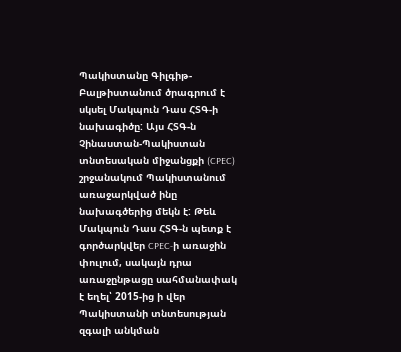Պակիստանը Գիլգիթ-Բալթիստանում ծրագրում է սկսել Մակպուն Դաս ՀՏԳ-ի նախագիծը: Այս ՀՏԳ-ն Չինաստան-Պակիստան տնտեսական միջանցքի (CPEC) շրջանակում Պակիստանում առաջարկված ինը նախագծերից մեկն է: Թեև Մակպուն Դաս ՀՏԳ-ն պետք է գործարկվեր CPEC-ի առաջին փուլում, սակայն դրա առաջընթացը սահմանափակ է եղել՝ 2015-ից ի վեր Պակիստանի տնտեսության զգալի անկման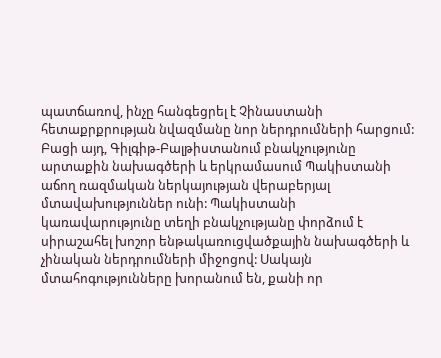պատճառով, ինչը հանգեցրել է Չինաստանի հետաքրքրության նվազմանը նոր ներդրումների հարցում: Բացի այդ, Գիլգիթ-Բալթիստանում բնակչությունը արտաքին նախագծերի և երկրամասում Պակիստանի աճող ռազմական ներկայության վերաբերյալ մտավախություններ ունի: Պակիստանի կառավարությունը տեղի բնակչությանը փորձում է սիրաշահել խոշոր ենթակառուցվածքային նախագծերի և չինական ներդրումների միջոցով: Սակայն մտահոգությունները խորանում են, քանի որ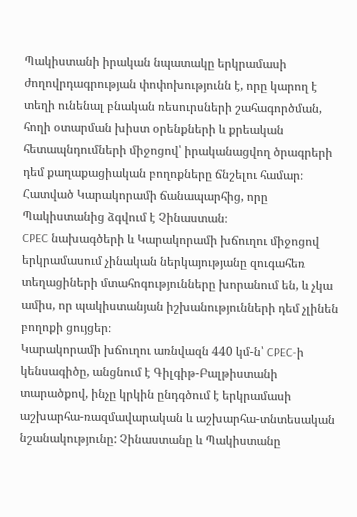Պակիստանի իրական նպատակը երկրամասի ժողովրդագրության փոփոխությունն է, որը կարող է տեղի ունենալ բնական ռեսուրսների շահագործման, հողի օտարման խիստ օրենքների և քրեական հետապնդումների միջոցով՝ իրականացվող ծրագրերի դեմ քաղաքացիական բողոքները ճնշելու համար։
Հատված Կարակորամի ճանապարհից, որը Պակիստանից ձգվում է Չինաստան։
CPEC նախագծերի և Կարակորամի խճուղու միջոցով երկրամասում չինական ներկայությանը զուգահեռ տեղացիների մտահոգությունները խորանում են, և չկա ամիս, որ պակիստանյան իշխանությունների դեմ չլինեն բողոքի ցույցեր։
Կարակորամի խճուղու առնվազն 440 կմ-ն՝ CPEC-ի կենսագիծը, անցնում է Գիլգիթ-Բալթիստանի տարածքով, ինչը կրկին ընդգծում է երկրամասի աշխարհա-ռազմավարական և աշխարհա-տնտեսական նշանակությունը: Չինաստանը և Պակիստանը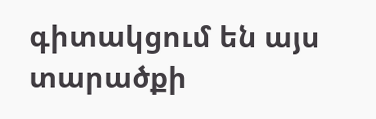գիտակցում են այս տարածքի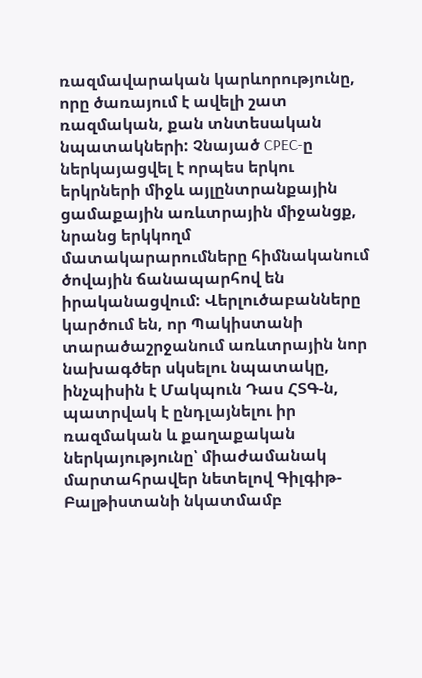ռազմավարական կարևորությունը, որը ծառայում է ավելի շատ ռազմական, քան տնտեսական նպատակների: Չնայած CPEC-ը ներկայացվել է որպես երկու երկրների միջև այլընտրանքային ցամաքային առևտրային միջանցք, նրանց երկկողմ մատակարարումները հիմնականում ծովային ճանապարհով են իրականացվում: Վերլուծաբանները կարծում են, որ Պակիստանի տարածաշրջանում առևտրային նոր նախագծեր սկսելու նպատակը, ինչպիսին է Մակպուն Դաս ՀՏԳ-ն, պատրվակ է ընդլայնելու իր ռազմական և քաղաքական ներկայությունը՝ միաժամանակ մարտահրավեր նետելով Գիլգիթ-Բալթիստանի նկատմամբ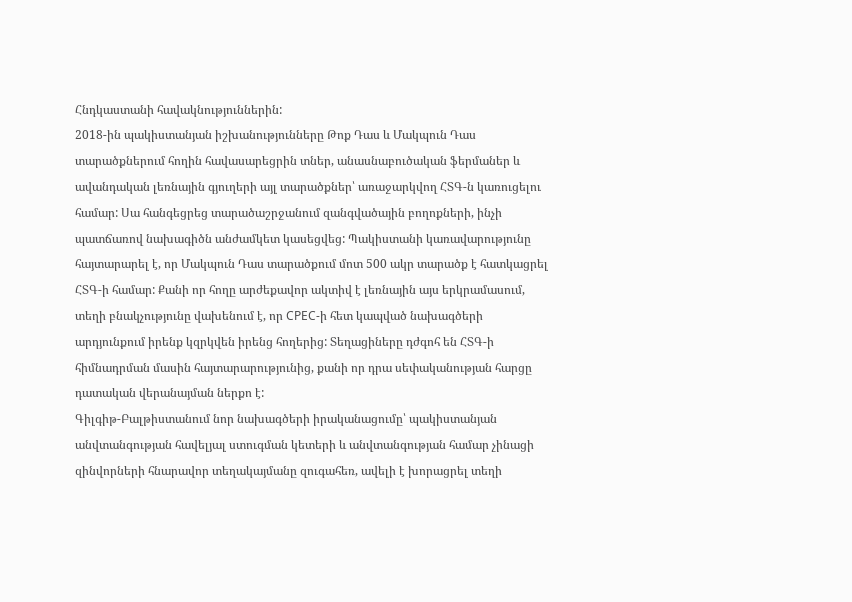Հնդկաստանի հավակնություններին:
2018-ին պակիստանյան իշխանությունները Թոք Դաս և Մակպուն Դաս տարածքներում հողին հավասարեցրին տներ, անասնաբուծական ֆերմաներ և ավանդական լեռնային գյուղերի այլ տարածքներ՝ առաջարկվող ՀՏԳ-ն կառուցելու համար: Սա հանգեցրեց տարածաշրջանում զանգվածային բողոքների, ինչի պատճառով նախագիծն անժամկետ կասեցվեց: Պակիստանի կառավարությունը հայտարարել է, որ Մակպուն Դաս տարածքում մոտ 500 ակր տարածք է հատկացրել ՀՏԳ-ի համար: Քանի որ հողը արժեքավոր ակտիվ է լեռնային այս երկրամասում, տեղի բնակչությունը վախենում է, որ CPEC-ի հետ կապված նախագծերի արդյունքում իրենք կզրկվեն իրենց հողերից: Տեղացիները դժգոհ են ՀՏԳ-ի հիմնադրման մասին հայտարարությունից, քանի որ դրա սեփականության հարցը դատական վերանայման ներքո է:
Գիլգիթ-Բալթիստանում նոր նախագծերի իրականացումը՝ պակիստանյան անվտանգության հավելյալ ստուգման կետերի և անվտանգության համար չինացի զինվորների հնարավոր տեղակայմանը զուգահեռ, ավելի է խորացրել տեղի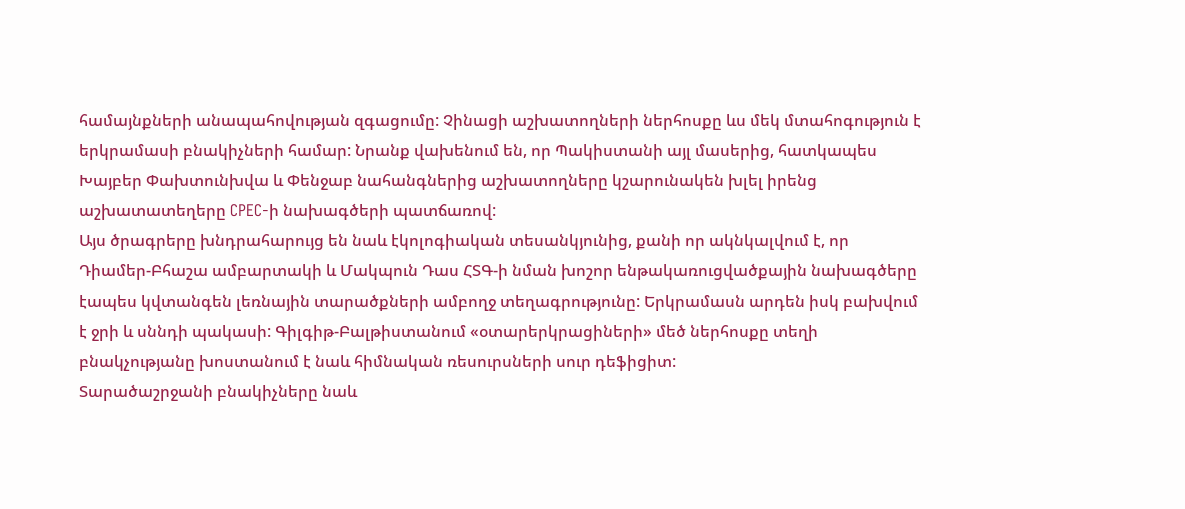համայնքների անապահովության զգացումը: Չինացի աշխատողների ներհոսքը ևս մեկ մտահոգություն է երկրամասի բնակիչների համար: Նրանք վախենում են, որ Պակիստանի այլ մասերից, հատկապես Խայբեր Փախտունխվա և Փենջաբ նահանգներից աշխատողները կշարունակեն խլել իրենց աշխատատեղերը CPEC-ի նախագծերի պատճառով:
Այս ծրագրերը խնդրահարույց են նաև էկոլոգիական տեսանկյունից, քանի որ ակնկալվում է, որ Դիամեր-Բհաշա ամբարտակի և Մակպուն Դաս ՀՏԳ-ի նման խոշոր ենթակառուցվածքային նախագծերը էապես կվտանգեն լեռնային տարածքների ամբողջ տեղագրությունը: Երկրամասն արդեն իսկ բախվում է ջրի և սննդի պակասի: Գիլգիթ-Բալթիստանում «օտարերկրացիների» մեծ ներհոսքը տեղի բնակչությանը խոստանում է նաև հիմնական ռեսուրսների սուր դեֆիցիտ:
Տարածաշրջանի բնակիչները նաև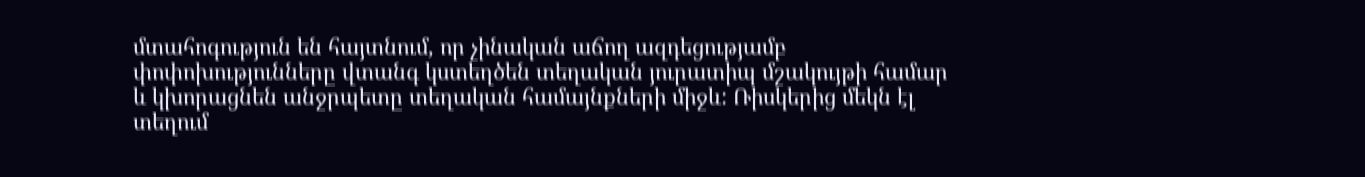մտահոգություն են հայտնում, որ չինական աճող ազդեցությամբ փոփոխությունները վտանգ կստեղծեն տեղական յուրատիպ մշակույթի համար և կխորացնեն անջրպետը տեղական համայնքների միջև: Ռիսկերից մեկն էլ տեղում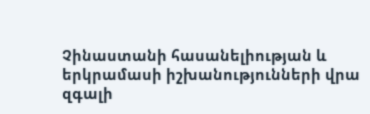Չինաստանի հասանելիության և երկրամասի իշխանությունների վրա զգալի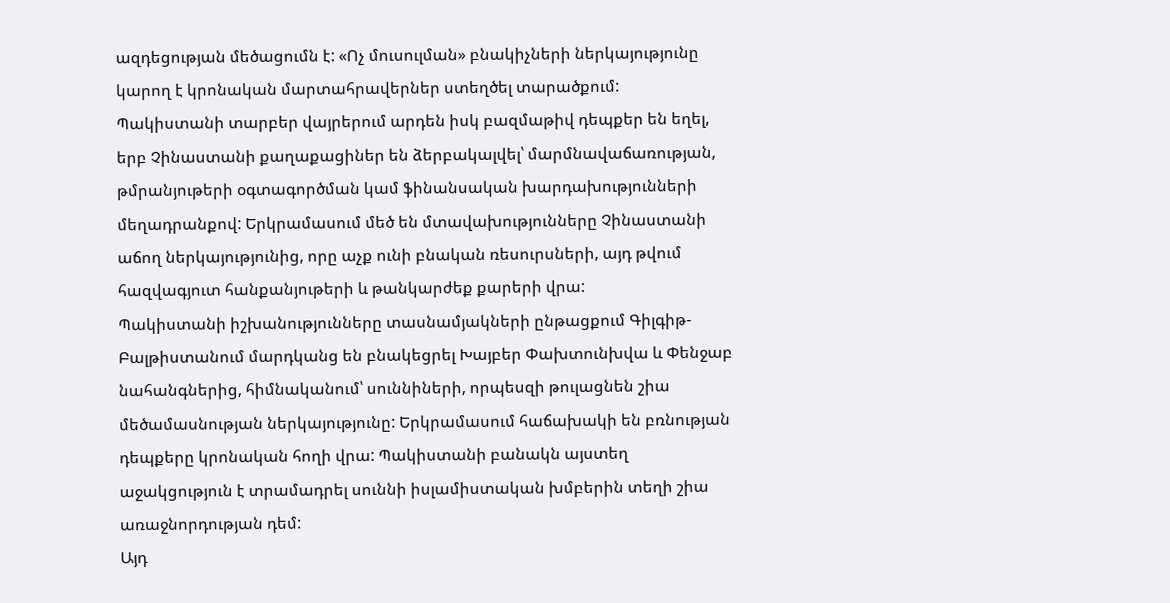ազդեցության մեծացումն է: «Ոչ մուսուլման» բնակիչների ներկայությունը կարող է կրոնական մարտահրավերներ ստեղծել տարածքում:
Պակիստանի տարբեր վայրերում արդեն իսկ բազմաթիվ դեպքեր են եղել, երբ Չինաստանի քաղաքացիներ են ձերբակալվել՝ մարմնավաճառության, թմրանյութերի օգտագործման կամ ֆինանսական խարդախությունների մեղադրանքով: Երկրամասում մեծ են մտավախությունները Չինաստանի աճող ներկայությունից, որը աչք ունի բնական ռեսուրսների, այդ թվում հազվագյուտ հանքանյութերի և թանկարժեք քարերի վրա:
Պակիստանի իշխանությունները տասնամյակների ընթացքում Գիլգիթ-Բալթիստանում մարդկանց են բնակեցրել Խայբեր Փախտունխվա և Փենջաբ նահանգներից, հիմնականում՝ սուննիների, որպեսզի թուլացնեն շիա մեծամասնության ներկայությունը: Երկրամասում հաճախակի են բռնության դեպքերը կրոնական հողի վրա: Պակիստանի բանակն այստեղ աջակցություն է տրամադրել սուննի իսլամիստական խմբերին տեղի շիա առաջնորդության դեմ:
Այդ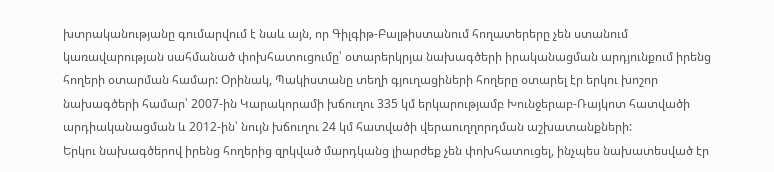խտրականությանը գումարվում է նաև այն, որ Գիլգիթ-Բալթիստանում հողատերերը չեն ստանում կառավարության սահմանած փոխհատուցումը՝ օտարերկրյա նախագծերի իրականացման արդյունքում իրենց հողերի օտարման համար: Օրինակ, Պակիստանը տեղի գյուղացիների հողերը օտարել էր երկու խոշոր նախագծերի համար՝ 2007-ին Կարակորամի խճուղու 335 կմ երկարությամբ Խունջերաբ-Ռայկոտ հատվածի արդիականացման և 2012-ին՝ նույն խճուղու 24 կմ հատվածի վերաուղղորդման աշխատանքների:
Երկու նախագծերով իրենց հողերից զրկված մարդկանց լիարժեք չեն փոխհատուցել, ինչպես նախատեսված էր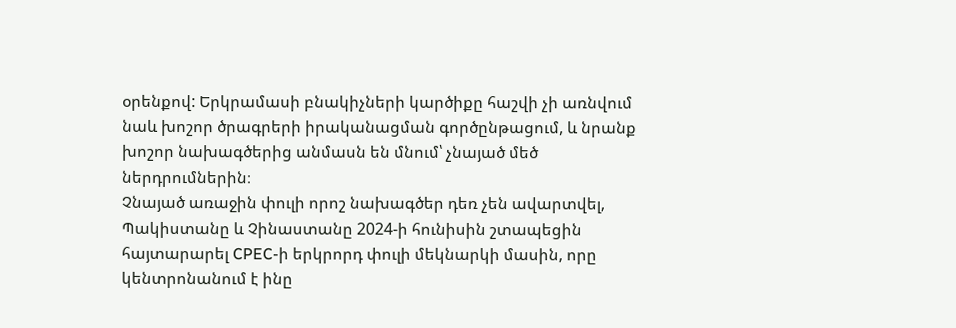օրենքով: Երկրամասի բնակիչների կարծիքը հաշվի չի առնվում նաև խոշոր ծրագրերի իրականացման գործընթացում, և նրանք խոշոր նախագծերից անմասն են մնում՝ չնայած մեծ ներդրումներին։
Չնայած առաջին փուլի որոշ նախագծեր դեռ չեն ավարտվել, Պակիստանը և Չինաստանը 2024-ի հունիսին շտապեցին հայտարարել CPEC-ի երկրորդ փուլի մեկնարկի մասին, որը կենտրոնանում է ինը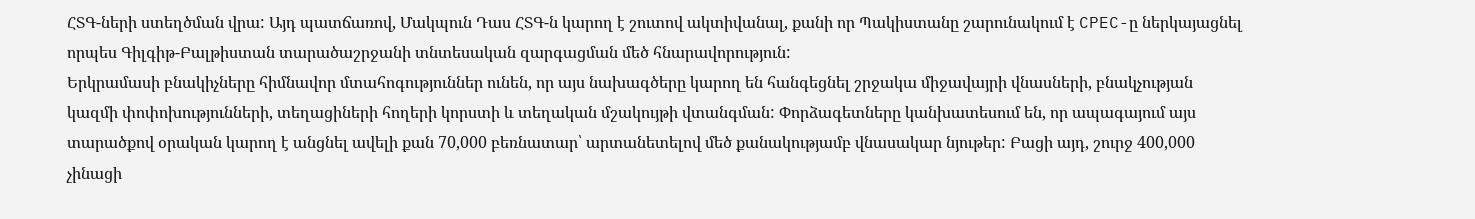ՀՏԳ-ների ստեղծման վրա: Այդ պատճառով, Մակպուն Դաս ՀՏԳ-ն կարող է շուտով ակտիվանալ, քանի որ Պակիստանը շարունակում է CPEC-ը ներկայացնել որպես Գիլգիթ-Բալթիստան տարածաշրջանի տնտեսական զարգացման մեծ հնարավորություն:
Երկրամասի բնակիչները հիմնավոր մտահոգություններ ունեն, որ այս նախագծերը կարող են հանգեցնել շրջակա միջավայրի վնասների, բնակչության կազմի փոփոխությունների, տեղացիների հողերի կորստի և տեղական մշակույթի վտանգման: Փորձագետները կանխատեսում են, որ ապագայում այս տարածքով օրական կարող է անցնել ավելի քան 70,000 բեռնատար՝ արտանետելով մեծ քանակությամբ վնասակար նյութեր: Բացի այդ, շուրջ 400,000 չինացի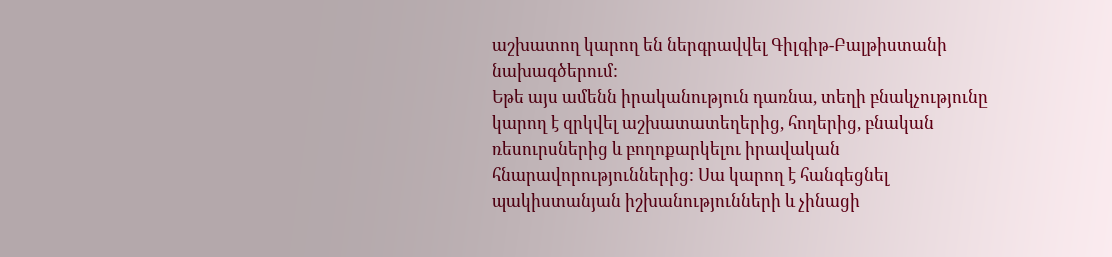աշխատող կարող են ներգրավվել Գիլգիթ-Բալթիստանի նախագծերում:
Եթե այս ամենն իրականություն դառնա, տեղի բնակչությունը կարող է զրկվել աշխատատեղերից, հողերից, բնական ռեսուրսներից և բողոքարկելու իրավական հնարավորություններից: Սա կարող է հանգեցնել պակիստանյան իշխանությունների և չինացի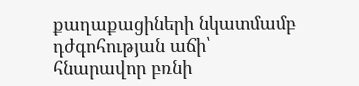քաղաքացիների նկատմամբ դժգոհության աճի՝ հնարավոր բռնի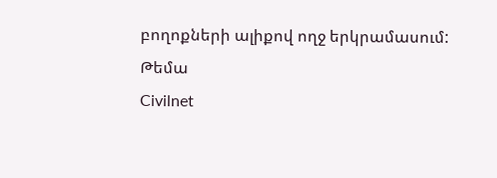բողոքների ալիքով ողջ երկրամասում:
Թեմա
Civilnet